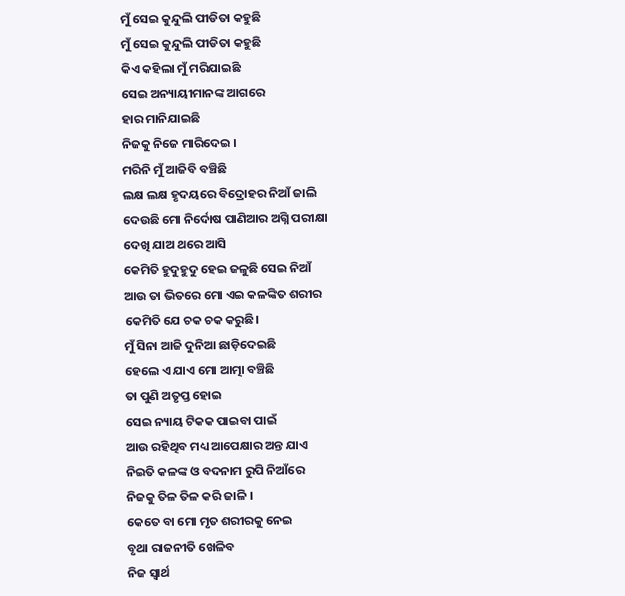ମୁଁ ସେଇ କୁନ୍ଦୁଲି ପୀଡିତା କହୁଛି
ମୁଁ ସେଇ କୁନ୍ଦୁଲି ପୀଡିତା କହୁଛି
କିଏ କହିଲା ମୁଁ ମରିଯାଇଛି
ସେଇ ଅନ୍ୟାୟୀମାନଙ୍କ ଆଗରେ
ହାର ମାନିଯାଇଛି
ନିଜକୁ ନିଜେ ମାରିଦେଇ ।
ମରିନି ମୁଁ ଆଜିବି ବଞ୍ଚିଛି
ଲକ୍ଷ ଲକ୍ଷ ହୃଦୟରେ ବିଦ୍ରୋହର ନିଆଁ ଜାଲି
ଦେଉଛି ମୋ ନିର୍ଦୋଷ ପାଣିଆର ଅଗ୍ନି ପରୀକ୍ଷା
ଦେଖି ଯାଅ ଥରେ ଆସି
କେମିତି ହୁଦୁହୁଦୁ ହେଇ ଜଳୁଛି ସେଇ ନିଆଁ
ଆଉ ତା ଭିତରେ ମୋ ଏଇ କଳଙ୍କିତ ଶରୀର
କେମିତି ଯେ ଚକ ଚକ କରୁଛି।
ମୁଁ ସିନା ଆଜି ଦୁନିଆ ଛାଡ଼ିଦେଇଛି
ହେଲେ ଏ ଯାଏ ମୋ ଆତ୍ମା ବଞ୍ଚିଛି
ତା ପୁଣି ଅତୃପ୍ତ ହୋଇ
ସେଇ ନ୍ୟାୟ ଟିକକ ପାଇବା ପାଇଁ
ଆଉ ରହିଥିବ ମଧ୍ୟ ଆପେକ୍ଷାର ଅନ୍ତ ଯାଏ
ନିଇତି କଳଙ୍କ ଓ ବଦନାମ ରୁପି ନିଆଁରେ
ନିଜକୁ ତିଳ ତିଳ କରି ଜାଳି ।
କେତେ ବା ମୋ ମୃତ ଶରୀରକୁ ନେଇ
ବୃଥା ରାଜନୀତି ଖେଳିବ
ନିଜ ସ୍ଵାର୍ଥ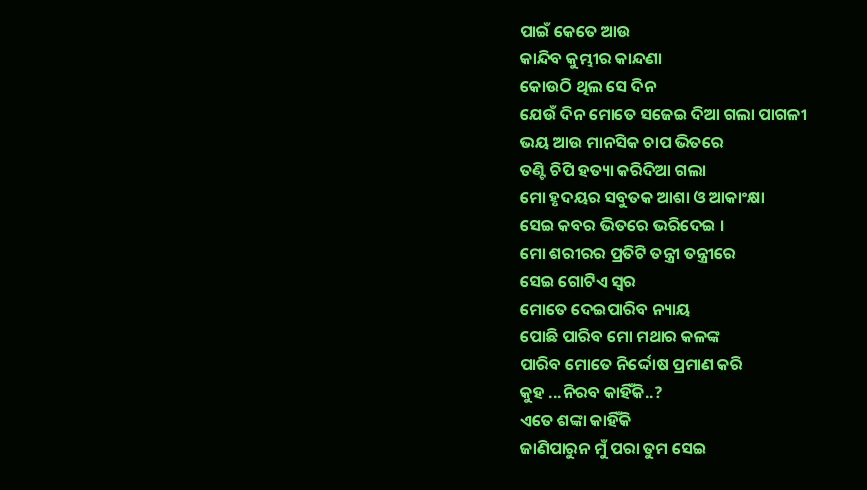ପାଇଁ କେତେ ଆଉ
କାନ୍ଦିବ କୁମ୍ଭୀର କାନ୍ଦଣା
କୋଉଠି ଥିଲ ସେ ଦିନ
ଯେଉଁ ଦିନ ମୋତେ ସଜେଇ ଦିଆ ଗଲା ପାଗଳୀ
ଭୟ ଆଉ ମାନସିକ ଚାପ ଭିତରେ
ତଣ୍ଟି ଚିପି ହତ୍ୟା କରିଦିଆ ଗଲା
ମୋ ହୃଦୟର ସବୁତକ ଆଶା ଓ ଆକାଂକ୍ଷା
ସେଇ କବର ଭିତରେ ଭରିଦେଇ ।
ମୋ ଶରୀରର ପ୍ରତିଟି ତନ୍ତ୍ରୀ ତନ୍ତ୍ରୀରେ
ସେଇ ଗୋଟିଏ ସ୍ୱର
ମୋତେ ଦେଇପାରିବ ନ୍ୟାୟ
ପୋଛି ପାରିବ ମୋ ମଥାର କଳଙ୍କ
ପାରିବ ମୋତେ ନିର୍ଦ୍ଦୋଷ ପ୍ରମାଣ କରି
କୁହ ...ନିରବ କାହିଁକି..?
ଏତେ ଶଙ୍କା କାହିଁକି
ଜାଣିପାରୁନ ମୁଁ ପରା ତୁମ ସେଇ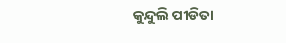କୁନ୍ଦୁଲି ପୀଡିତା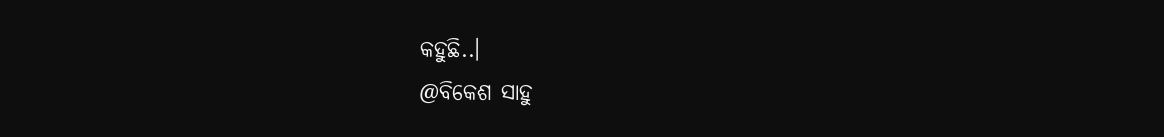କହୁଛି..।
@ବିକେଶ ସାହୁ